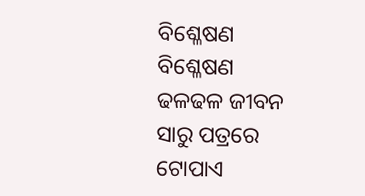ବିଶ୍ଳେଷଣ
ବିଶ୍ଳେଷଣ
ଢଳଢଳ ଜୀବନ
ସାରୁ ପତ୍ରରେ
ଟୋପାଏ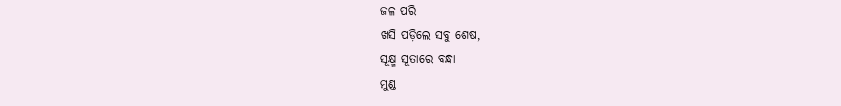ଜଳ ପରି
ଖସି ପଡ଼ିଲେ ସବୁ ଶେଷ,
ସୂକ୍ଷ୍ମ ସୂତାରେ ବନ୍ଧା
ମୁଣ୍ଡ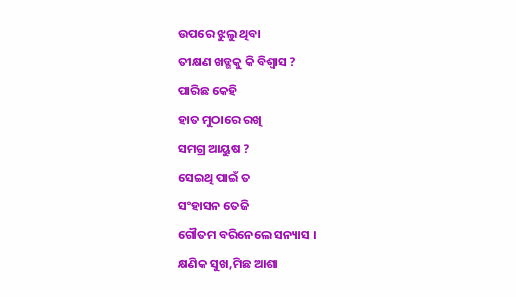ଉପରେ ଝୁଲୁ ଥିବା
ତୀକ୍ଷଣ ଖଡ୍ଗକୁ କି ବିଶ୍ବାସ ?
ପାରିଛ କେହି
ହାତ ମୁଠାରେ ରଖି
ସମଗ୍ର ଆୟୁଷ ?
ସେଇଥି ପାଇଁ ତ
ସଂହାସନ ତେଜି
ଗୌତମ ବରିନେଲେ ସନ୍ୟାସ ।
କ୍ଷଣିକ ସୁଖ,ମିଛ ଆଶା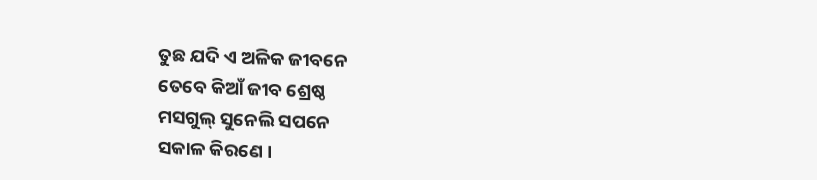ତୁଛ ଯଦି ଏ ଅଳିକ ଜୀବନେ
ତେବେ କିଆଁ ଜୀବ ଶ୍ରେଷ୍ଠ
ମସଗୁଲ୍ ସୁନେଲି ସପନେ
ସକାଳ କିରଣେ ।